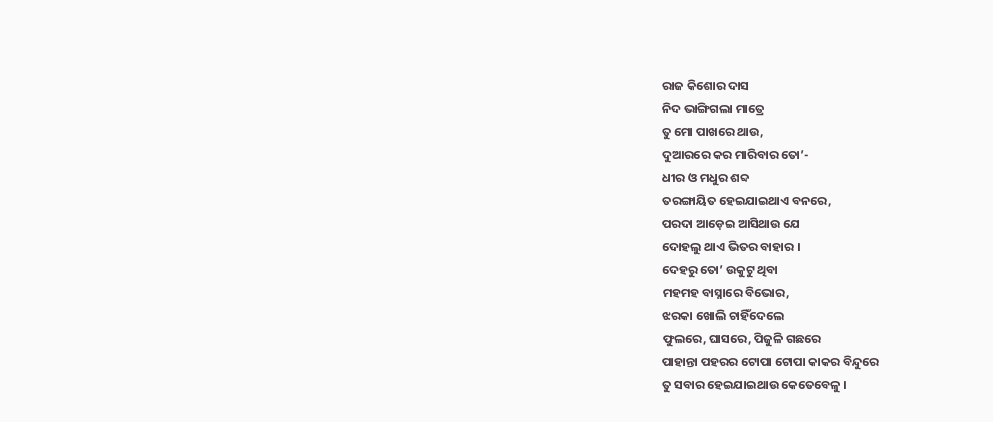ରାଜ କିଶୋର ଦାସ
ନିଦ ଭାଙ୍ଗିଗଲା ମାତ୍ରେ
ତୁ ମୋ ପାଖରେ ଥାଉ,
ଦୁଆରରେ କର ମାରିବାର ତୋ’-
ଧୀର ଓ ମଧୁର ଶବ୍ଦ
ତରଙ୍ଗାୟିତ ହେଇଯାଇଥାଏ ବନରେ,
ପରଦା ଆଡ଼େଇ ଆସିଥାଉ ଯେ
ଦୋହଲୁ ଥାଏ ଭିତର ବାହାର ।
ଦେହରୁ ତୋ’ ଉକୁଟୁ ଥିବା
ମହମହ ବାସ୍ନାରେ ବିଭୋର,
ଝରକା ଖୋଲି ଚାହିଁଦେଲେ
ଫୁଲରେ, ଘାସରେ, ପିଜୁଳି ଗଛରେ
ପାହାନ୍ତା ପହରର ଟୋପା ଟୋପା କାକର ବିନ୍ଦୁରେ
ତୁ ସବାର ହେଇଯାଇଥାଉ କେତେବେଳୁ ।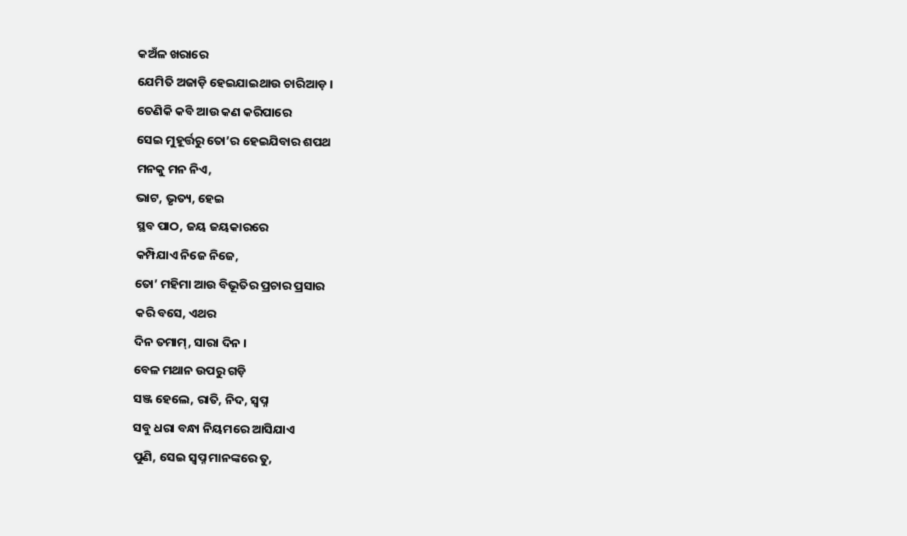କଅଁଳ ଖରାରେ
ଯେମିତି ଅଜାଡ଼ି ହେଇଯାଇଥାଉ ଚାରିଆଡ଼ ।
ତେଣିକି କବି ଆଉ କଣ କରିପାରେ
ସେଇ ମୁହୂର୍ତ୍ତରୁ ତୋ’ର ହେଇଯିବାର ଶପଥ
ମନକୁ ମନ ନିଏ,
ଭାଟ, ଭୃତ୍ୟ, ହେଇ
ସ୍ଥବ ପାଠ, ଜୟ ଜୟକାରରେ
କମ୍ପିଯାଏ ନିଜେ ନିଜେ,
ତୋ’ ମହିମା ଆଉ ବିଭୂତିର ପ୍ରଚାର ପ୍ରସାର
କରି ବସେ, ଏଥର
ଦିନ ତମାମ୍, ସାରା ଦିନ ।
ବେଳ ମଥାନ ଉପରୁ ଗଡ଼ି
ସଞ୍ଜ ହେଲେ, ରାତି, ନିଦ, ସ୍ୱପ୍ନ
ସବୁ ଧରା ବନ୍ଧା ନିୟମରେ ଆସିଯାଏ
ପୁଣି, ସେଇ ସ୍ୱପ୍ନ ମାନଙ୍କରେ ତୁ,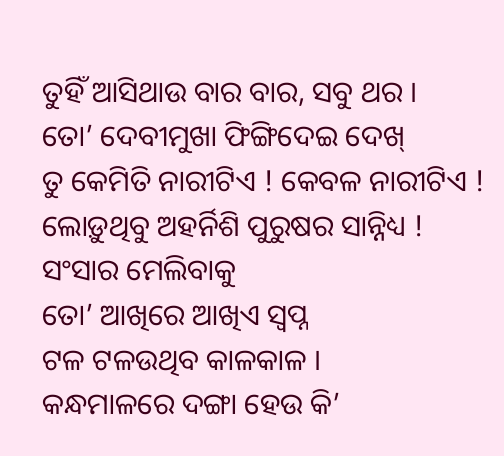ତୁହିଁ ଆସିଥାଉ ବାର ବାର, ସବୁ ଥର ।
ତୋ’ ଦେବୀମୁଖା ଫିଙ୍ଗିଦେଇ ଦେଖ୍
ତୁ କେମିତି ନାରୀଟିଏ ! କେବଳ ନାରୀଟିଏ !
ଲୋଡ଼ୁଥିବୁ ଅହର୍ନିଶି ପୁରୁଷର ସାନ୍ନିଧ୍ୟ !
ସଂସାର ମେଲିବାକୁ
ତୋ’ ଆଖିରେ ଆଖିଏ ସ୍ୱପ୍ନ
ଟଳ ଟଳଉଥିବ କାଳକାଳ ।
କନ୍ଧମାଳରେ ଦଙ୍ଗା ହେଉ କି’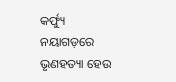କର୍ଫ୍ୟୁ
ନୟାଗଡ଼ରେ ଭୃଣହତ୍ୟା ହେଉ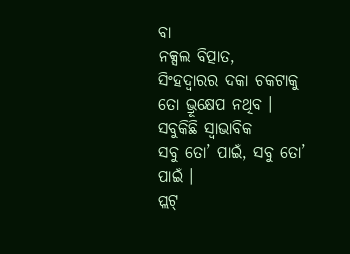ବା
ନକ୍ସଲ ବିତ୍ପାତ,
ସିଂହଦ୍ୱାରର ଦକା ଚକଟାକୁ
ତୋ ଭ୍ରୂକ୍ଷେପ ନଥିବ ।
ସବୁକିଛି ସ୍ୱାଭାବିକ
ସବୁ ତୋ’ ପାଇଁ, ସବୁ ତୋ’ ପାଇଁ ।
ପ୍ଲଟ୍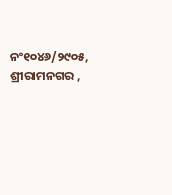ନଂ୧୦୪୬/୨୯୦୫,
ଶ୍ରୀରାମନଗର ,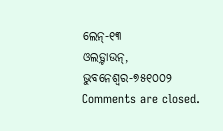ଲେନ୍-୧୩
ଓଲଡ଼୍ଟାଉନ୍, ଭୁବନେଶ୍ୱର-୭୫୧୦୦୨
Comments are closed.